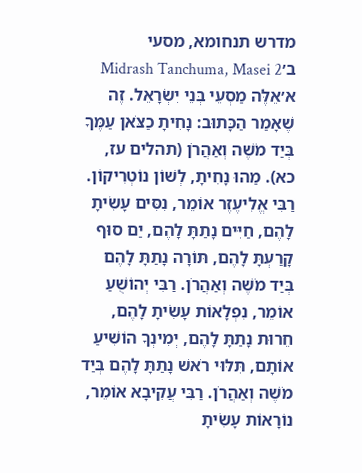מדרש תנחומא, מסעי ב׳Midrash Tanchuma, Masei 2
א׳אֵלֶּה מַסְעֵי בְּנֵי יִשְׂרָאֵל. זֶה שֶׁאָמַר הַכָּתוּב: נָחִיתָ כַצֹּאן עַמֶּךָ בְּיַד מֹשֶׁה וְאַהֲרֹן (תהלים עז, כא). מַהוּ נָחִיתָ, לְשׁוֹן נוֹטְרִיקוֹן. רַבִּי אֱלִיעֶזֶר אוֹמֵר, נִסִּים עָשִׂיתָ לָהֶם, חַיִּים נָתַתָּ לָהֶם, יַם סוּף קָרַעְתָּ לָהֶם, תּוֹרָה נָתַתָּ לָהֶם בְּיַד מֹשֶׁה וְאַהֲרֹן. רַבִּי יְהוֹשֻׁעַ אוֹמֵר, נִפְלָאוֹת עָשִׂיתָ לָהֶם, חֵרוּת נָתַתָּ לָהֶם, יְמִינְךָ הוֹשִׁיעַ אוֹתָם, תִּלּוּי רֹאשׁ נָתַתָּ לָהֶם בְּיַד מֹשֶׁה וְאַהֲרֹן. רַבִּי עֲקִיבָא אוֹמֵר, נוֹרָאוֹת עָשִׂיתָ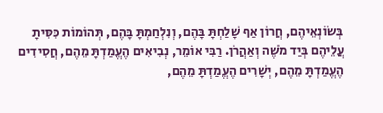בְּשׂוֹנְאֵיהֶם, חֲרוֹן אַף שָׁלַחְתָּ בָּהֶם, וְנִלְחַמְתָּ בָּהֶם, תְּהוֹמוֹת כִּסִּיתָ עֲלֵיהֶם בְּיַד מֹשֶׁה וְאַהֲרֹן. רַבִּי אוֹמֵר, נְבִיאִים הֶעֱמַדְתָּ מֵהֶם, חֲסִידִים הֶעֱמַדְתָּ מֵהֶם, יְשָׁרִים הֶעֱמַדְתָּ מֵהֶם,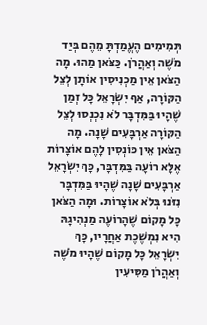תְּמִימִים הֶעֱמַדְתָּ מֵהֶם בְּיַד מֹשֶׁה וְאַהֲרֹן. כַּצֹּאן מַהוּ. מָה הַצֹּאן אֵין מַכְנִיסִין אוֹתָן לְצֵל הַקּוֹרָה, אַף יִשְׂרָאֵל כָּל זְמַן שֶׁהָיוּ בַּמִּדְבָּר לֹא נִכְנְסוּ לְצֵל הַקּוֹרָה אַרְבָּעִים שָׁנָה. מָה הַצֹּאן אֵין כּוֹנְסִין לָהֶם אוֹצָרוֹת אֶלָּא רוֹעָה בַּמִּדְבָּר, כָּךְ יִשְׂרָאֵל אַרְבָּעִים שָׁנָה שֶׁהָיוּ בַּמִּדְבָּר נִזֹּנוּ בְּלֹא אוֹצָרוֹת. וּמָה הַצֹּאן כָּל מָקוֹם שֶׁהָרוֹעֶה מַנְהִיגָהּ הִיא נִמְשֶׁכֶת אַחֲרָיו, כָּךְ יִשְׂרָאֵל כָּל מָקוֹם שֶׁהָיוּ מֹשֶׁה וְאַהֲרֹן מַסִּיעִין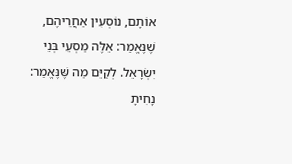אוֹתָם, נוֹסְעִין אַחֲרֵיהֶם, שֶׁנֶּאֱמַר: אֵלֶּה מַסְעֵי בְּנֵי יִשְׂרָאֵל. לְקַיֵּם מַה שֶּׁנֶּאֱמַר: נָחִיתָ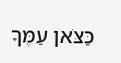כַּצֹּאן עַמֶּךָ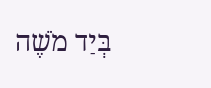בְּיַד מֹשֶׁה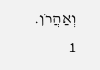וְאַהֲרֹן.
1